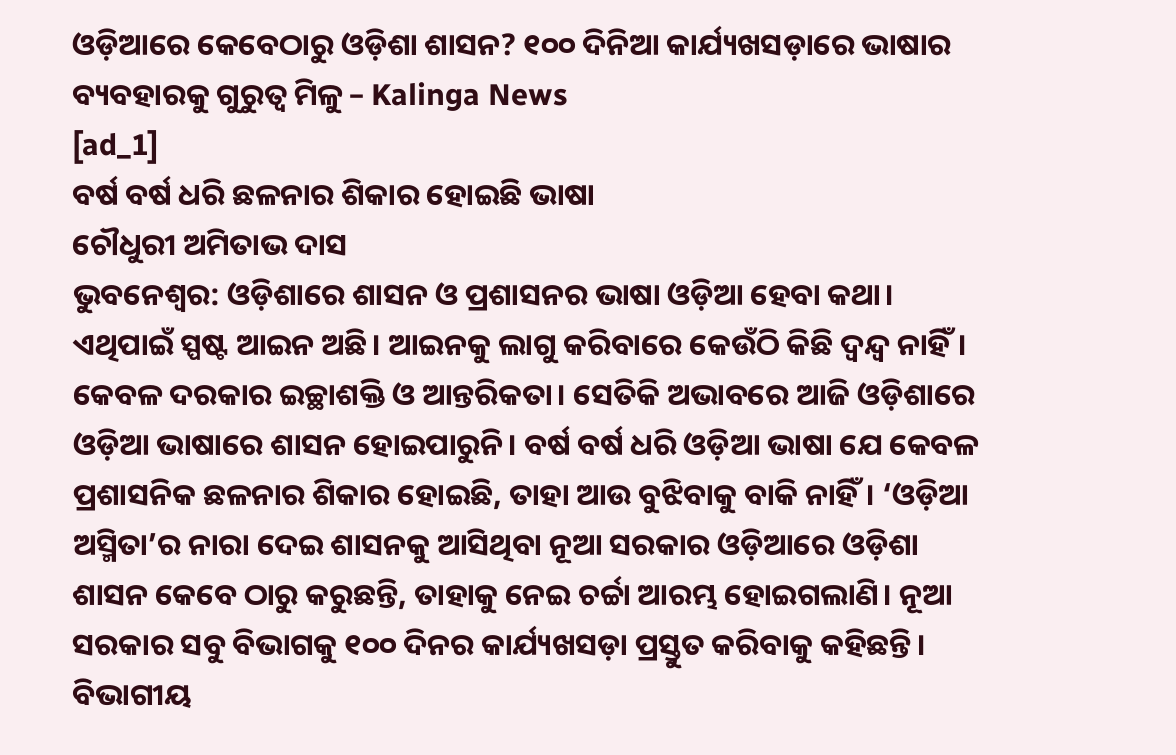ଓଡ଼ିଆରେ କେବେଠାରୁ ଓଡ଼ିଶା ଶାସନ? ୧୦୦ ଦିନିଆ କାର୍ଯ୍ୟଖସଡ଼ାରେ ଭାଷାର ବ୍ୟବହାରକୁ ଗୁରୁତ୍ବ ମିଳୁ – Kalinga News
[ad_1]
ବର୍ଷ ବର୍ଷ ଧରି ଛଳନାର ଶିକାର ହୋଇଛି ଭାଷା
ଚୌଧୁରୀ ଅମିତାଭ ଦାସ
ଭୁବନେଶ୍ବର: ଓଡ଼ିଶାରେ ଶାସନ ଓ ପ୍ରଶାସନର ଭାଷା ଓଡ଼ିଆ ହେବା କଥା। ଏଥିପାଇଁ ସ୍ପଷ୍ଟ ଆଇନ ଅଛି। ଆଇନକୁ ଲାଗୁ କରିବାରେ କେଉଁଠି କିଛି ଦ୍ବନ୍ଦ୍ବ ନାହିଁ। କେବଳ ଦରକାର ଇଚ୍ଛାଶକ୍ତି ଓ ଆନ୍ତରିକତା। ସେତିକି ଅଭାବରେ ଆଜି ଓଡ଼ିଶାରେ ଓଡ଼ିଆ ଭାଷାରେ ଶାସନ ହୋଇପାରୁନି। ବର୍ଷ ବର୍ଷ ଧରି ଓଡ଼ିଆ ଭାଷା ଯେ କେବଳ ପ୍ରଶାସନିକ ଛଳନାର ଶିକାର ହୋଇଛି, ତାହା ଆଉ ବୁଝିବାକୁ ବାକି ନାହିଁ। ‘ଓଡ଼ିଆ ଅସ୍ମିତା’ର ନାରା ଦେଇ ଶାସନକୁ ଆସିଥିବା ନୂଆ ସରକାର ଓଡ଼ିଆରେ ଓଡ଼ିଶା ଶାସନ କେବେ ଠାରୁ କରୁଛନ୍ତି, ତାହାକୁ ନେଇ ଚର୍ଚ୍ଚା ଆରମ୍ଭ ହୋଇଗଲାଣି। ନୂଆ ସରକାର ସବୁ ବିଭାଗକୁ ୧୦୦ ଦିନର କାର୍ଯ୍ୟଖସଡ଼ା ପ୍ରସ୍ତୁତ କରିବାକୁ କହିଛନ୍ତି। ବିଭାଗୀୟ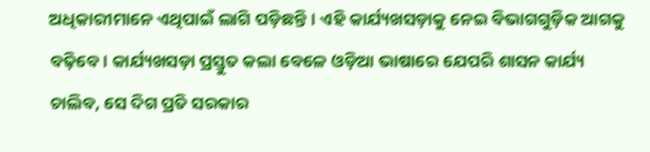ଅଧିକାରୀମାନେ ଏଥିପାଇଁ ଲାଗି ପଡ଼ିଛନ୍ତି। ଏହି କାର୍ଯ୍ୟଖସଡ଼ାକୁ ନେଇ ବିଭାଗଗୁଡ଼ିକ ଆଗକୁ ବଢ଼ିବେ। କାର୍ଯ୍ୟଖସଡ଼ା ପ୍ରସ୍ତୁତ କଲା ବେଳେ ଓଡ଼ିଆ ଭାଷାରେ ଯେପରି ଶାସନ କାର୍ଯ୍ୟ ଚାଲିବ, ସେ ଦିଗ ପ୍ରତି ସରକାର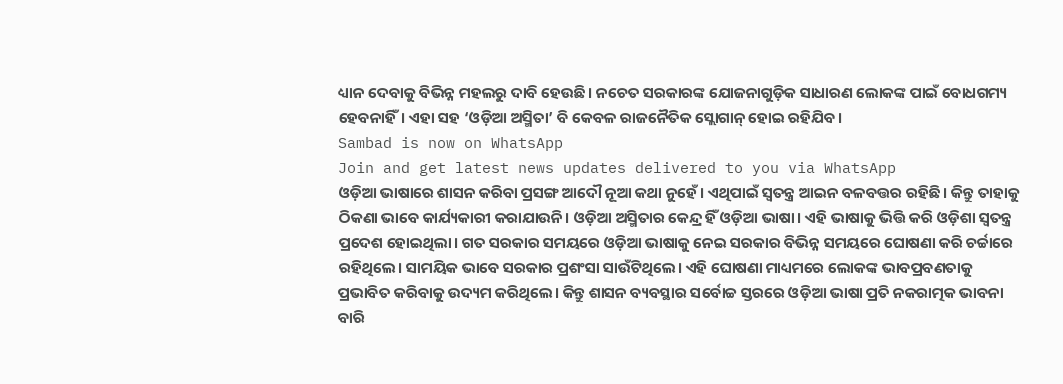ଧ୍ୟାନ ଦେବାକୁ ବିଭିନ୍ନ ମହଲରୁ ଦାବି ହେଉଛି। ନଚେତ ସରକାରଙ୍କ ଯୋଜନାଗୁଡ଼ିକ ସାଧାରଣ ଲୋକଙ୍କ ପାଇଁ ବୋଧଗମ୍ୟ ହେବନାହିଁ। ଏହା ସହ ‘ଓଡ଼ିଆ ଅସ୍ମିତା’ ବି କେବଳ ରାଜନୈତିକ ସ୍ଲୋଗାନ୍ ହୋଇ ରହିଯିବ।
Sambad is now on WhatsApp
Join and get latest news updates delivered to you via WhatsApp
ଓଡ଼ିଆ ଭାଷାରେ ଶାସନ କରିବା ପ୍ରସଙ୍ଗ ଆଦୌ ନୂଆ କଥା ନୁହେଁ। ଏଥିପାଇଁ ସ୍ବତନ୍ତ୍ର ଆଇନ ବଳବତ୍ତର ରହିଛି। କିନ୍ତୁ ତାହାକୁ ଠିକଣା ଭାବେ କାର୍ଯ୍ୟକାରୀ କରାଯାଉନି। ଓଡ଼ିଆ ଅସ୍ମିତାର କେନ୍ଦ୍ର ହିଁ ଓଡ଼ିଆ ଭାଷା। ଏହି ଭାଷାକୁ ଭିତ୍ତି କରି ଓଡ଼ିଶା ସ୍ବତନ୍ତ୍ର ପ୍ରଦେଶ ହୋଇଥିଲା। ଗତ ସରକାର ସମୟରେ ଓଡ଼ିଆ ଭାଷାକୁ ନେଇ ସରକାର ବିଭିନ୍ନ ସମୟରେ ଘୋଷଣା କରି ଚର୍ଚ୍ଚାରେ ରହିଥିଲେ। ସାମୟିକ ଭାବେ ସରକାର ପ୍ରଶଂସା ସାଉଁଟିଥିଲେ। ଏହି ଘୋଷଣା ମାଧ୍ୟମରେ ଲୋକଙ୍କ ଭାବପ୍ରବଣତାକୁ ପ୍ରଭାବିତ କରିବାକୁ ଉଦ୍ୟମ କରିଥିଲେ। କିନ୍ତୁ ଶାସନ ବ୍ୟବସ୍ଥାର ସର୍ବୋଚ୍ଚ ସ୍ତରରେ ଓଡ଼ିଆ ଭାଷା ପ୍ରତି ନକରାତ୍ମକ ଭାବନା ବାରି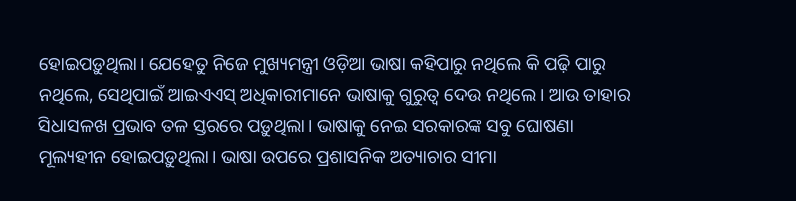ହୋଇପଡ଼ୁଥିଲା। ଯେହେତୁ ନିଜେ ମୁଖ୍ୟମନ୍ତ୍ରୀ ଓଡ଼ିଆ ଭାଷା କହିପାରୁ ନଥିଲେ କି ପଢ଼ି ପାରୁ ନଥିଲେ, ସେଥିପାଇଁ ଆଇଏଏସ୍ ଅଧିକାରୀମାନେ ଭାଷାକୁ ଗୁରୁତ୍ବ ଦେଉ ନଥିଲେ। ଆଉ ତାହାର ସିଧାସଳଖ ପ୍ରଭାବ ତଳ ସ୍ତରରେ ପଡ଼ୁଥିଲା। ଭାଷାକୁ ନେଇ ସରକାରଙ୍କ ସବୁ ଘୋଷଣା ମୂଲ୍ୟହୀନ ହୋଇପଡ଼ୁଥିଲା। ଭାଷା ଉପରେ ପ୍ରଶାସନିକ ଅତ୍ୟାଚାର ସୀମା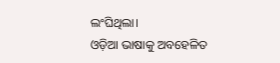ଲଂଘିଥିଲା।
ଓଡ଼ିଆ ଭାଷାକୁ ଅବହେଳିତ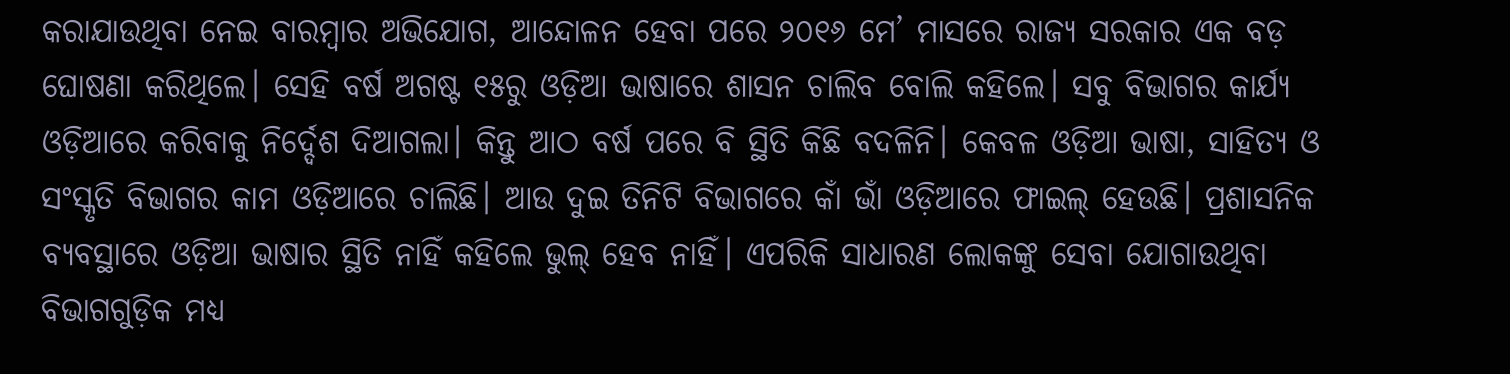କରାଯାଉଥିବା ନେଇ ବାରମ୍ବାର ଅଭିଯୋଗ, ଆନ୍ଦୋଳନ ହେବା ପରେ ୨୦୧୬ ମେ’ ମାସରେ ରାଜ୍ୟ ସରକାର ଏକ ବଡ଼ ଘୋଷଣା କରିଥିଲେ। ସେହି ବର୍ଷ ଅଗଷ୍ଟ ୧୫ରୁ ଓଡ଼ିଆ ଭାଷାରେ ଶାସନ ଚାଲିବ ବୋଲି କହିଲେ। ସବୁ ବିଭାଗର କାର୍ଯ୍ୟ ଓଡ଼ିଆରେ କରିବାକୁ ନିର୍ଦ୍ଦେଶ ଦିଆଗଲା। କିନ୍ତୁ ଆଠ ବର୍ଷ ପରେ ବି ସ୍ଥିତି କିଛି ବଦଳିନି। କେବଳ ଓଡ଼ିଆ ଭାଷା, ସାହିତ୍ୟ ଓ ସଂସ୍କୃତି ବିଭାଗର କାମ ଓଡ଼ିଆରେ ଚାଲିଛି। ଆଉ ଦୁଇ ତିନିଟି ବିଭାଗରେ କାଁ ଭାଁ ଓଡ଼ିଆରେ ଫାଇଲ୍ ହେଉଛି। ପ୍ରଶାସନିକ ବ୍ୟବସ୍ଥାରେ ଓଡ଼ିଆ ଭାଷାର ସ୍ଥିତି ନାହିଁ କହିଲେ ଭୁଲ୍ ହେବ ନାହିଁ। ଏପରିକି ସାଧାରଣ ଲୋକଙ୍କୁ ସେବା ଯୋଗାଉଥିବା ବିଭାଗଗୁଡ଼ିକ ମଧ୍ୟ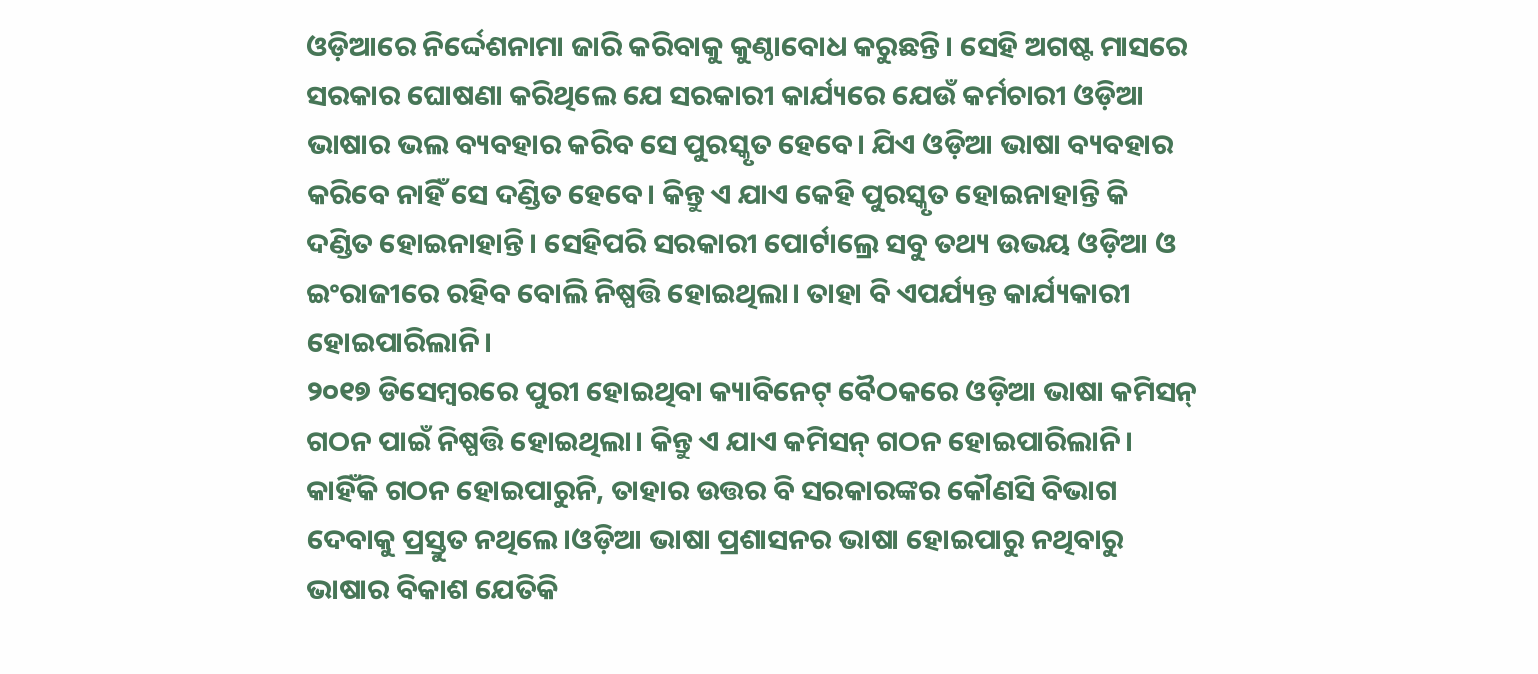ଓଡ଼ିଆରେ ନିର୍ଦ୍ଦେଶନାମା ଜାରି କରିବାକୁ କୁଣ୍ଠାବୋଧ କରୁଛନ୍ତି। ସେହି ଅଗଷ୍ଟ ମାସରେ ସରକାର ଘୋଷଣା କରିଥିଲେ ଯେ ସରକାରୀ କାର୍ଯ୍ୟରେ ଯେଉଁ କର୍ମଚାରୀ ଓଡ଼ିଆ ଭାଷାର ଭଲ ବ୍ୟବହାର କରିବ ସେ ପୁରସ୍କୃତ ହେବେ। ଯିଏ ଓଡ଼ିଆ ଭାଷା ବ୍ୟବହାର କରିବେ ନାହିଁ ସେ ଦଣ୍ଡିତ ହେବେ। କିନ୍ତୁ ଏ ଯାଏ କେହି ପୁରସ୍କୃତ ହୋଇନାହାନ୍ତି କି ଦଣ୍ଡିତ ହୋଇନାହାନ୍ତି। ସେହିପରି ସରକାରୀ ପୋର୍ଟାଲ୍ରେ ସବୁ ତଥ୍ୟ ଉଭୟ ଓଡ଼ିଆ ଓ ଇଂରାଜୀରେ ରହିବ ବୋଲି ନିଷ୍ପତ୍ତି ହୋଇଥିଲା। ତାହା ବି ଏପର୍ଯ୍ୟନ୍ତ କାର୍ଯ୍ୟକାରୀ ହୋଇପାରିଲାନି।
୨୦୧୭ ଡିସେମ୍ବରରେ ପୁରୀ ହୋଇଥିବା କ୍ୟାବିନେଟ୍ ବୈଠକରେ ଓଡ଼ିଆ ଭାଷା କମିସନ୍ ଗଠନ ପାଇଁ ନିଷ୍ପତ୍ତି ହୋଇଥିଲା। କିନ୍ତୁ ଏ ଯାଏ କମିସନ୍ ଗଠନ ହୋଇପାରିଲାନି। କାହିଁକି ଗଠନ ହୋଇପାରୁନି, ତାହାର ଉତ୍ତର ବି ସରକାରଙ୍କର କୌଣସି ବିଭାଗ ଦେବାକୁ ପ୍ରସ୍ତୁତ ନଥିଲେ।ଓଡ଼ିଆ ଭାଷା ପ୍ରଶାସନର ଭାଷା ହୋଇପାରୁ ନଥିବାରୁ ଭାଷାର ବିକାଶ ଯେତିକି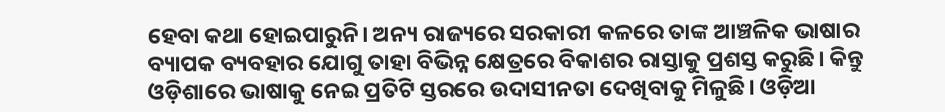ହେବା କଥା ହୋଇପାରୁନି। ଅନ୍ୟ ରାଜ୍ୟରେ ସରକାରୀ କଳରେ ତାଙ୍କ ଆଞ୍ଚଳିକ ଭାଷାର ବ୍ୟାପକ ବ୍ୟବହାର ଯୋଗୁ ତାହା ବିଭିନ୍ନ କ୍ଷେତ୍ରରେ ବିକାଶର ରାସ୍ତାକୁ ପ୍ରଶସ୍ତ କରୁଛି। କିନ୍ତୁ ଓଡ଼ିଶାରେ ଭାଷାକୁ ନେଇ ପ୍ରତିଟି ସ୍ତରରେ ଉଦାସୀନତା ଦେଖିବାକୁ ମିଳୁଛି। ଓଡ଼ିଆ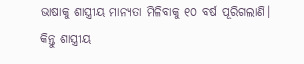ଭାଷାକୁ ଶାସ୍ତ୍ରୀୟ ମାନ୍ୟତା ମିଳିବାକୁ ୧୦ ବର୍ଷ ପୂରିଗଲାଣି। କିନ୍ତୁ ଶାସ୍ତ୍ରୀୟ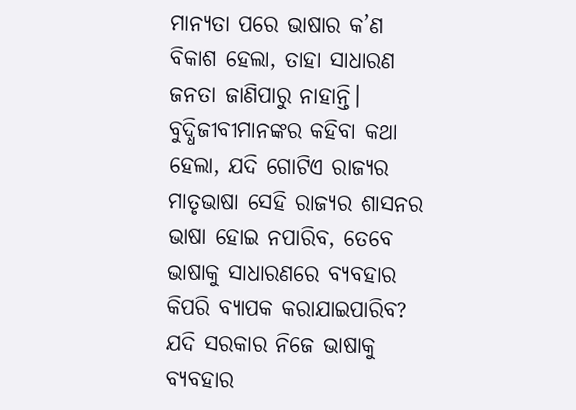ମାନ୍ୟତା ପରେ ଭାଷାର କ’ଣ ବିକାଶ ହେଲା, ତାହା ସାଧାରଣ ଜନତା ଜାଣିପାରୁ ନାହାନ୍ତି। ବୁଦ୍ଧିଜୀବୀମାନଙ୍କର କହିବା କଥା ହେଲା, ଯଦି ଗୋଟିଏ ରାଜ୍ୟର ମାତୃଭାଷା ସେହି ରାଜ୍ୟର ଶାସନର ଭାଷା ହୋଇ ନପାରିବ, ତେବେ ଭାଷାକୁ ସାଧାରଣରେ ବ୍ୟବହାର କିପରି ବ୍ୟାପକ କରାଯାଇପାରିବ? ଯଦି ସରକାର ନିଜେ ଭାଷାକୁ ବ୍ୟବହାର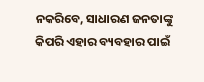ନକରିବେ, ସାଧାରଣ ଜନତାଙ୍କୁ କିପରି ଏହାର ବ୍ୟବହାର ପାଇଁ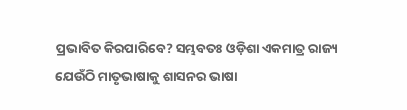ପ୍ରଭାବିତ କିରପାରିବେ? ସମ୍ଭବତଃ ଓଡ଼ିଶା ଏକମାତ୍ର ରାଜ୍ୟ ଯେଉଁଠି ମାତୃଭାଷାକୁ ଶାସନର ଭାଷା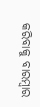କରିବାକୁ ବାରମ୍ବାର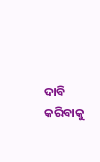ଦାବି କରିବାକୁ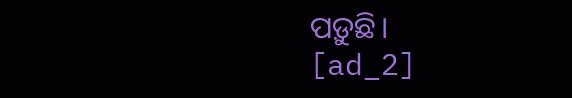ପଡ଼ୁଛି।
[ad_2]